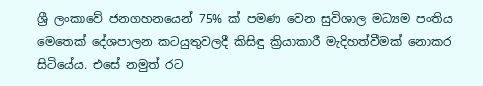ශ්‍රී ලංකාවේ ජනගහනයෙන් 75% ක් පමණ වෙන සුවිශාල මධ්‍යම පංතිය මෙතෙක් දේශපාලන කටයුතුවලදී කිසිඳු ක්‍රියාකාරී මැදිහත්වීමක් නොකර සිටියේය. එසේ නමුත් රට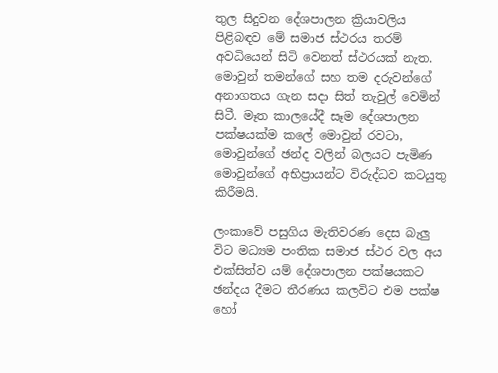තුල සිදුවන දේශපාලන ක්‍රියාවලිය පිළිබඳව මේ සමාජ ස්ථරය තරම් අවධියෙන් සිටි වෙනත් ස්ථරයක් නැත. මොවුන් තමන්ගේ සහ තම දරුවන්ගේ අනාගතය ගැන සදා සිත් තැවුල් වෙමින් සිටී. මෑත කාලයේදී සෑම දේශපාලන පක්ෂයක්ම කලේ මොවුන් රවටා, මොවුන්ගේ ඡන්ද වලින් බලයට පැමිණ මොවුන්ගේ අභිප්‍රායන්ට විරුද්ධව කටයුතු කිරීමයි.

ලංකාවේ පසුගිය මැතිවරණ දෙස බැලු විට මධ්‍යම පංතික සමාජ ස්ථර වල අය එක්සිත්ව යම් දේශපාලන පක්ෂයකට ඡන්දය දීමට තීරණය කලවිට එම පක්ෂ හෝ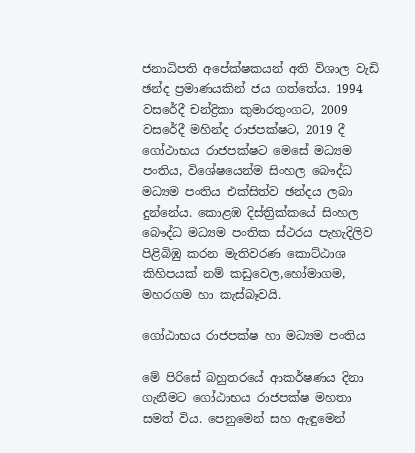ජනාධිපති අපේක්ෂකයන් අති විශාල වැඩි ඡන්ද ප්‍රමාණයකින් ජය ගත්තේය. 1994 වසරේදී චන්ද්‍රිකා කුමාරතුංගට, 2009 වසරේදී මහින්ද රාජපක්ෂට, 2019 දී ගෝථාභය රාජපක්ෂට මෙසේ මධ්‍යම පංතිය, විශේෂයෙන්ම සිංහල බෞද්ධ මධ්‍යම පංතිය එක්සිත්ව ඡන්දය ලබා දුන්නේය. කොළඹ දිස්ත්‍රික්කයේ සිංහල බෞද්ධ මධ්‍යම පංතික ස්ථරය පැහැදිලිව පිළිබිඹු කරන මැතිවරණ කොට්ඨාශ කිහිපයක් නම් කඩුවෙල,හෝමාගම, මහරගම හා කැස්බෑවයි.

ගෝඨාභය රාජපක්ෂ හා මධ්‍යම පංතිය

මේ පිරිසේ බහුතරයේ ආකර්ෂණය දිනා ගැනීමට ගෝඨාභය රාජපක්ෂ මහතා සමත් විය. පෙනුමෙන් සහ ඇඳුමෙන්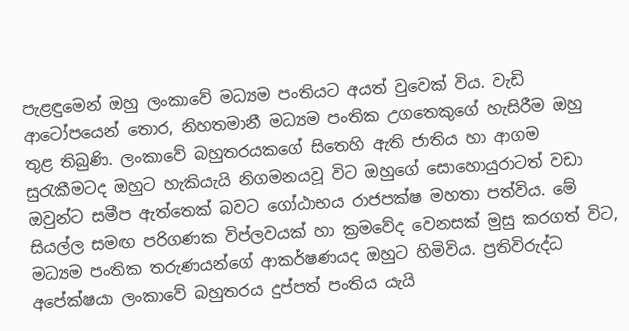පැළඳුමෙන් ඔහු ලංකාවේ මධ්‍යම පංතියට අයත් වුවෙක් විය. වැඩි ආටෝපයෙන් තොර, නිහතමානී මධ්‍යම පංතික උගතෙකුගේ හැසිරීම ඔහු තුළ තිබුණි. ලංකාවේ බහුතරයකගේ සිතෙහි ඇති ජාතිය හා ආගම සුරැකීමටද ඔහුට හැකියැයි නිගමනයවූ විට ඔහුගේ සොහොයුරාටත් වඩා ඔවුන්ට සමීප ඇත්තෙක් බවට ගෝඨාභය රාජපක්ෂ මහතා පත්විය. මේ සියල්ල සමඟ පරිගණක විප්ලවයක් හා ක්‍රමවේද වෙනසක් මුසු කරගත් විට, මධ්‍යම පංතික තරුණයන්ගේ ආකර්ෂණයද ඔහුට හිමිවිය. ප්‍රතිවිරුද්ධ අපේක්ෂයා ලංකාවේ බහුතරය දුප්පත් පංතිය යැයි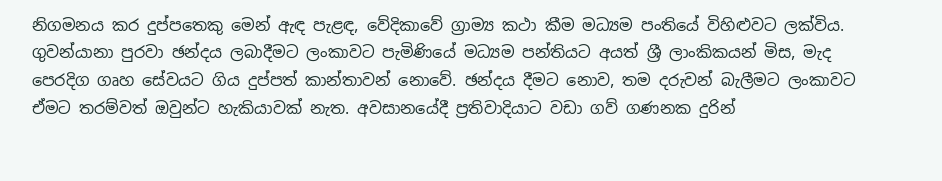නිගමනය කර දුප්පතෙකු මෙන් ඇඳ පැළඳ, වේදිකාවේ ග්‍රාම්‍ය කථා කීම මධ්‍යම පංතියේ විහිළුවට ලක්විය. ගුවන්යානා පුරවා ඡන්දය ලබාදීමට ලංකාවට පැමිණියේ මධ්‍යම පන්තියට අයත් ශ්‍රී ලාංකිකයන් මිස, මැද පෙරදිග ගෘහ සේවයට ගිය දුප්පත් කාන්තාවන් නොවේ. ඡන්දය දීමට නොව, තම දරුවන් බැලීමට ලංකාවට ඒමට තරම්වත් ඔවුන්ට හැකියාවක් නැත. අවසානයේදී ප්‍රතිවාදියාට වඩා ගව් ගණනක දුරින්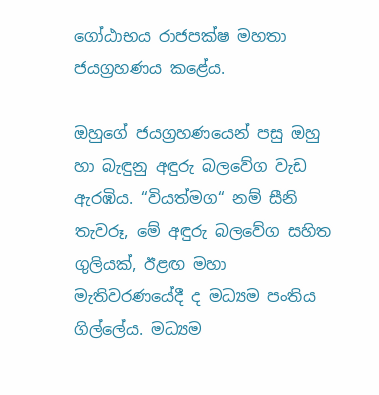ගෝඨාභය රාජපක්ෂ මහතා ජයග්‍රහණය කළේය.

ඔහුගේ ජයග්‍රහණයෙන් පසු ඔහු හා බැඳුනු අඳුරු බලවේග වැඩ ඇරඹිය. “වියත්මග“ නම් සීනි තැවරූ, මේ අඳුරු බලවේග සහිත ගුලියක්, ඊළඟ මහා මැතිවරණයේදී ද මධ්‍යම පංතිය ගිල්ලේය. මධ්‍යම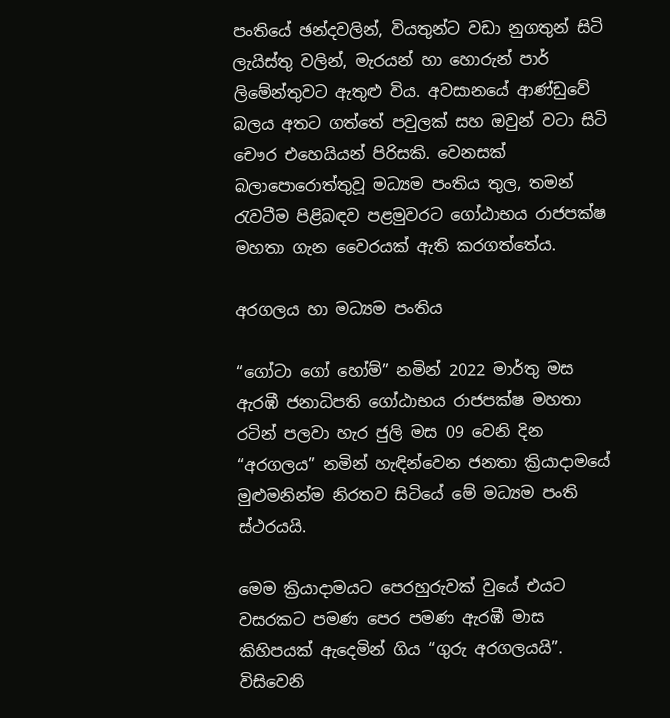පංතියේ ඡන්දවලින්, වියතුන්ට වඩා නුගතුන් සිටි ලැයිස්තු වලින්, මැරයන් හා හොරුන් පාර් ලිමේන්තුවට ඇතුළු විය. අවසානයේ ආණ්ඩුවේ බලය අතට ගත්තේ පවුලක් සහ ඔවුන් වටා සිටි චෞර එහෙයියන් පිරිසකි. වෙනසක් බලාපොරොත්තුවූ මධ්‍යම පංතිය තුල, තමන් රැවටීම පිළිබඳව පළමුවරට ගෝඨාභය රාජපක්ෂ මහතා ගැන වෛරයක් ඇති කරගත්තේය.

අරගලය හා මධ්‍යම පංතිය

“ගෝටා ගෝ හෝම්” නමින් 2022 මාර්තු මස ඇරඹී ජනාධිපති ගෝඨාභය රාජපක්ෂ මහතා රටින් පලවා හැර ජුලි මස 09 වෙනි දින “අරගලය” නමින් හැඳින්වෙන ජනතා ක්‍රියාදාමයේ මුළුමනින්ම නිරතව සිටියේ මේ මධ්‍යම පංති ස්ථරයයි.

මෙම ක්‍රියාදාමයට පෙරහුරුවක් වුයේ එයට වසරකට පමණ පෙර පමණ ඇරඹී මාස කිහිපයක් ඇදෙමින් ගිය “ගුරු අරගලයයි”. විසිවෙනි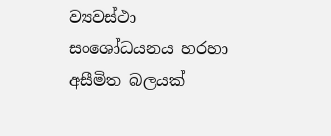ව්‍යවස්ථා සංශෝධයනය හරහා අසීමිත බලයක්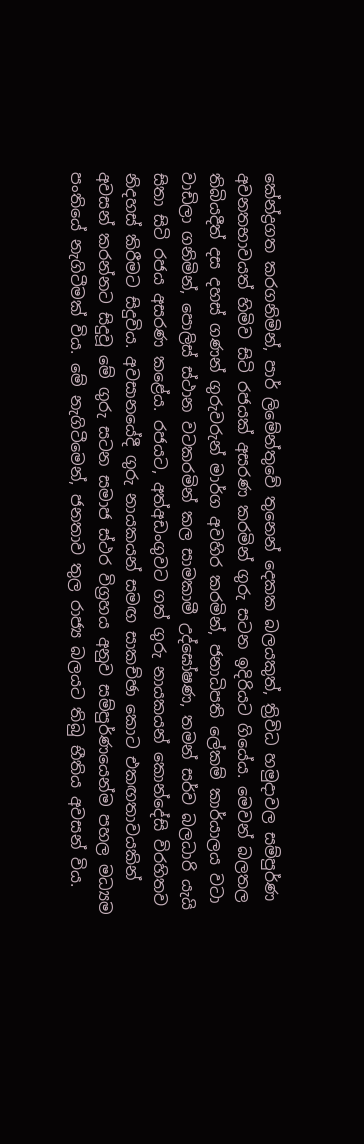කේන්ද්‍රගත කරගනිමින්, පාර් ලිමේන්තුවේ තුනෙන් දෙකක බලයකුත්, ත්‍රිවිධ හමුදාවල සම්පුර්ණ අවනතභාවයත් හිමිව සිටි රජයක් අසරණ කරමින් ගුරු සටන ඉදිරියට ගියේය. මෙවන් බලතල තිබියදීත් දස දහස් ගණන් ගුරුවරුන් මාර්ග අවහිර කරමින්, ජනාධිපති ලේකම් කාර්යාලය වටා වාඩිලා ගනිමින්, පොලිස් ස්ථාන වටකරමින් කල සාමකාමී උද්ඝෝෂණ, තමන් සර්ව බලධාරි යැයි සිතා සිටි රජය අසරණ කළේය. රජයට, අත්අඩංගුවට ගත් ගුරු නායකයන් කොන්දේසි විරහිතව නිදහස් කිරීමට සිදුවිය. අවසානයේදී ගුරු නායකයන් සමඟ සාකච්ඡා කොට එකඟතාවයකින් අවසන් කරන්නට සිදුවූ මේ ගුරු සටන සමාජ ස්ථර විග්‍රහය අනුව සම්පුර්ණයෙන්ම පහල මධ්‍යම පංතියේ නැගිටීමක් විය. මේ නැගිටීමෙන්, ජනතාව තුල රාජ්‍ය බලයට තිබු භීතිය අවසන් විය.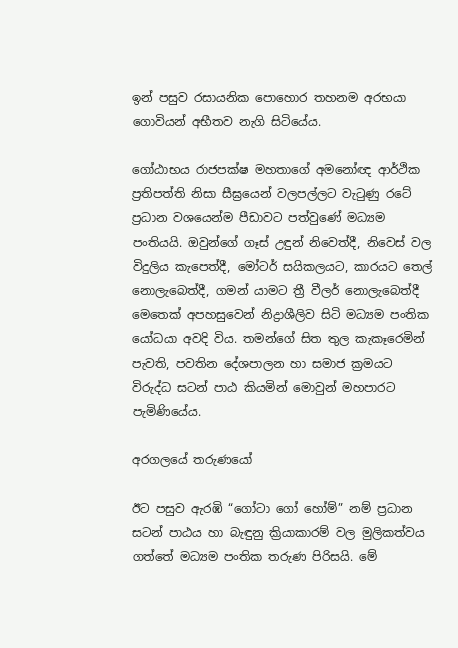ඉන් පසුව රසායනික පොහොර තහනම අරභයා ගොවියන් අභීතව නැගි සිටියේය.

ගෝඨාභය රාජපක්ෂ මහතාගේ අමනෝඥ ආර්ථික ප්‍රතිපත්ති නිසා සීඝ්‍රයෙන් වලපල්ලට වැටුණු රටේ ප්‍රධාන වශයෙන්ම පීඩාවට පත්වුණේ මධ්‍යම පංතියයි. ඔවුන්ගේ ගෑස් උඳුන් නිවෙත්දී, නිවෙස් වල විදුලිය කැපෙත්දී, මෝටර් සයිකලයට, කාරයට තෙල් නොලැබෙත්දී, ගමන් යාමට ත්‍රී වීලර් නොලැබෙත්දී මෙතෙක් අපහසුවෙන් නිද්‍රාශීලිව සිටි මධ්‍යම පංතික යෝධයා අවදි විය. තමන්ගේ සිත තුල කැකෑරෙමින් පැවති, පවතින දේශපාලන හා සමාජ ක්‍රමයට විරුද්ධ සටන් පාඨ කියමින් මොවුන් මහපාරට පැමිණියේය.

අරගලයේ තරුණයෝ

ඊට පසුව ඇරඹි “ගෝටා ගෝ හෝම්” නම් ප්‍රධාන සටන් පාඨය හා බැඳුනු ක්‍රියාකාරම් වල මුලිකත්වය ගත්තේ මධ්‍යම පංතික තරුණ පිරිසයි. මේ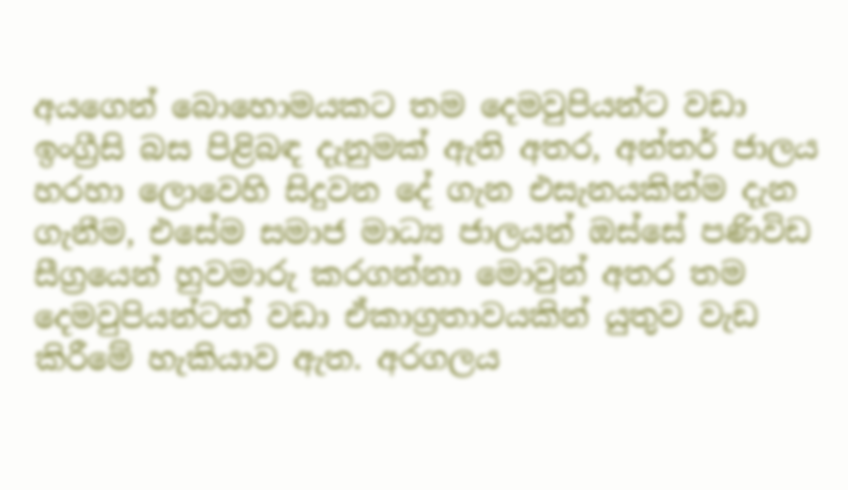අයගෙන් බොහොමයකට තම දෙමවුපියන්ට වඩා ඉංග්‍රීසි බස පිළිබඳ දැනුමක් ඇති අතර, අන්තර් ජාලය හරහා ලොවෙහි සිදුවන දේ ගැන එසැනයකින්ම දැන ගැනීම, එසේම සමාජ මාධ්‍ය ජාලයන් ඔස්සේ පණිවිඩ සීග්‍රයෙන් හුවමාරු කරගන්නා මොවුන් අතර තම දෙමවුපියන්ටත් වඩා ඒකාග්‍රතාවයකින් යුතුව වැඩ කිරීමේ හැකියාව ඇත. අරගලය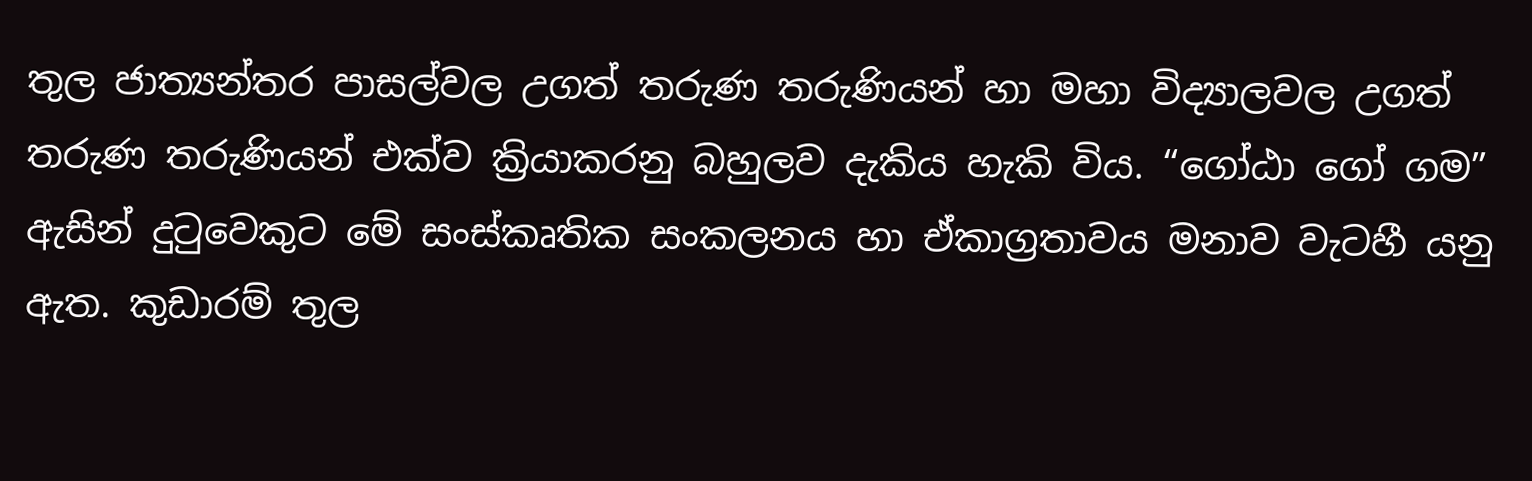තුල ජාත්‍යන්තර පාසල්වල උගත් තරුණ තරුණියන් හා මහා විද්‍යාලවල උගත් තරුණ තරුණියන් එක්ව ක්‍රියාකරනු බහුලව දැකිය හැකි විය. “ගෝඨා ගෝ ගම” ඇසින් දුටුවෙකුට මේ සංස්කෘතික සංකලනය හා ඒකාග්‍රතාවය මනාව වැටහී යනු ඇත. කුඩාරම් තුල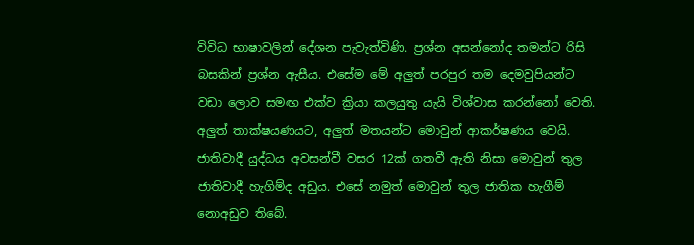විවිධ භාෂාවලින් දේශන පැවැත්විණි. ප්‍රශ්න අසන්නෝද තමන්ට රිසි බසකින් ප්‍රශ්න ඇසීය. එසේම මේ අලුත් පරපුර තම දෙමවුපියන්ට වඩා ලොව සමඟ එක්ව ක්‍රියා කලයුතු යැයි විශ්වාස කරන්නෝ වෙති. අලුත් තාක්ෂයණයට, අලුත් මතයන්ට මොවුන් ආකර්ෂණය වෙයි. ජාතිවාදී යුද්ධය අවසන්වී වසර 12ක් ගතවී ඇති නිසා මොවුන් තුල ජාතිවාදී හැගිම්ද අඩුය. එසේ නමුත් මොවුන් තුල ජාතික හැගීම් නොඅඩුව තිබේ.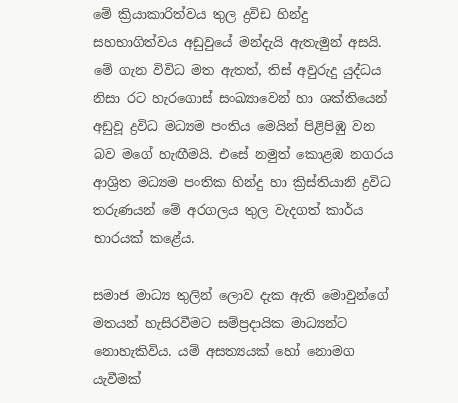මේ ක්‍රියාකාරිත්වය තුල ද්‍රවිඩ හින්දු සහභාගිත්වය අඩුවුයේ මන්දැයි ඇතැමුන් අසයි. මේ ගැන විවිධ මත ඇතත්, තිස් අවුරුදු යුද්ධය නිසා රට හැරගොස් සංඛ්‍යාවෙන් හා ශක්තියෙන් අඩුවූ ද්‍රවිධ මධ්‍යම පංතිය මෙයින් පිළිපිඹු වන බව මගේ හැඟීමයි. එසේ නමුත් කොළඹ නගරය ආශ්‍රිත මධ්‍යම පංතික හින්දු හා ක්‍රිස්තියානි ද්‍රවිධ තරුණයන් මේ අරගලය තුල වැදගත් කාර්ය භාරයක් කළේය.

සමාජ මාධ්‍ය තුලින් ලොව දැක ඇති මොවුන්ගේ මතයන් හැසිරවීමට සම්ප්‍රදායික මාධ්‍යන්ට නොහැකිවිය. යම් අසත්‍යයක් හෝ නොමග යැවීමක්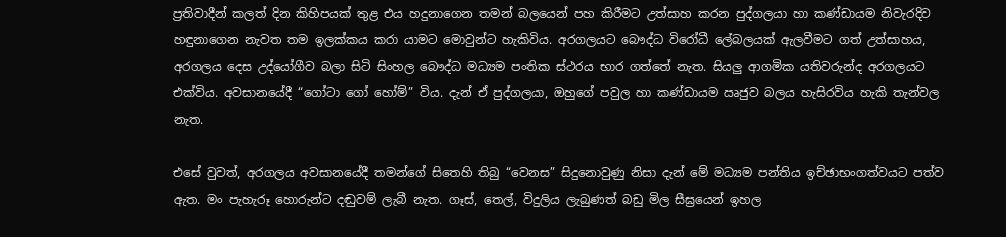ප්‍රතිවාදීන් කලත් දින කිහිපයක් තුළ එය හදුනාගෙන තමන් බලයෙන් පහ කිරීමට උත්සාහ කරන පුද්ගලයා හා කණ්ඩායම නිවැරදිව හඳුනාගෙන නැවත තම ඉලක්කය කරා යාමට මොවුන්ට හැකිවිය. අරගලයට බෞද්ධ විරෝධී ලේබලයක් ඇලවීමට ගත් උත්සාහය, අරගලය දෙස උද්යෝගීව බලා සිටි සිංහල බෞද්ධ මධ්‍යම පංතික ස්ථරය භාර ගත්තේ නැත. සියලු ආගමික යතිවරුන්ද අරගලයට එක්විය. අවසානයේදී “ගෝටා ගෝ හෝම්” විය. දැන් ඒ පුද්ගලයා, ඔහුගේ පවුල හා කණ්ඩායම ඍජුව බලය හැසිරවිය හැකි තැන්වල නැත.

එසේ වුවත්, අරගලය අවසානයේදී තමන්ගේ සිතෙහි තිබු “වෙනස” සිදුනොවුණු නිසා දැන් මේ මධ්‍යම පන්තිය ඉච්ඡාභංගත්වයට පත්ව ඇත. මං පැහැරූ හොරුන්ට දඬුවම් ලැබී නැත. ගෑස්, තෙල්, විදුලිය ලැබුණත් බඩු මිල සීඝ්‍රයෙන් ඉහල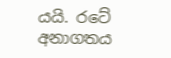යයි. රටේ අනාගතය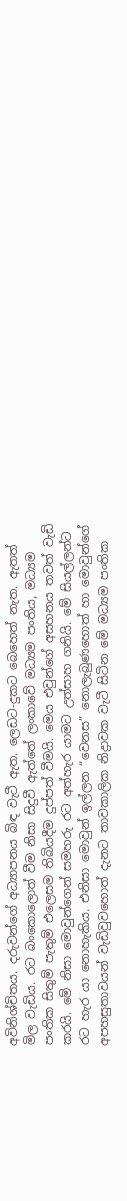අවිනිශ්චිතය. දරුවන්ගේ අධ්‍යාපනය බිඳ වැටී ඇත. ලෙඩට-දුකට බෙහෙත් නැත. ඇතත් මිල වැඩිය. රට බංකොලොත් වීම නිසා සිදුවී ඇත්තේ ලංකාවේ මධ්‍යම පංතිය, මධ්‍යම පංතික සිතුම් පැතුම් එලෙසම තිබියදීම දුප්පත් වීමයි. මෙය එවුන්ගේ අසහනය තවත් වැඩි කරයි. මේ නිසා මොවුන්ගෙන් සමහරු රට අත්හැර යාමට උත්සාහ ගනියි. මේ සියල්ලන්ට රට හැර යා නොහැකිය. එනිසා මොවුන් ඉල්ලන “වෙනස” නොලැබුණහොත් හා මොවුන්ගේ අපහසුතාවයන් වැඩිවුවහොත් දැනට තාවකාලික නිද්‍රාවක වැටී සිටින මේ මධ්‍යම පංතික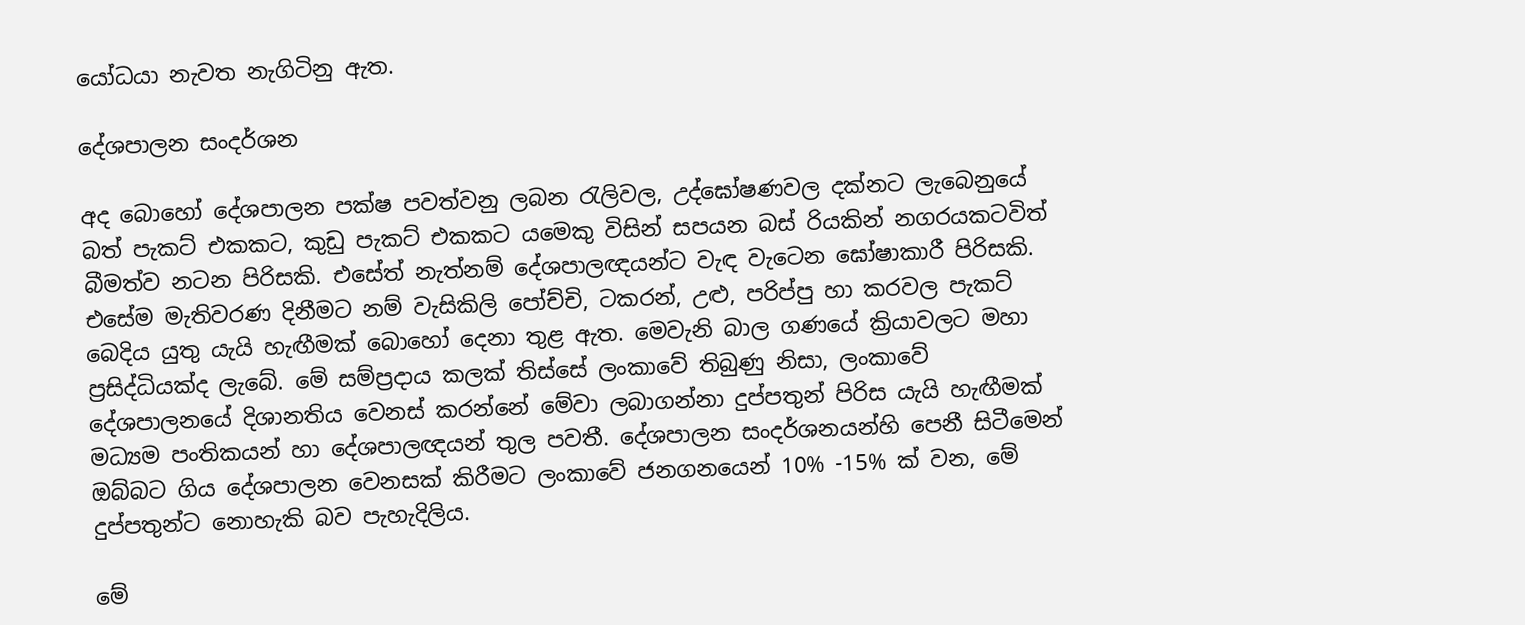යෝධයා නැවත නැගිටිනු ඇත.

දේශපාලන සංදර්ශන

අද බොහෝ දේශපාලන පක්ෂ පවත්වනු ලබන රැලිවල, උද්ඝෝෂණවල දක්නට ලැබෙනුයේ බත් පැකට් එකකට, කුඩු පැකට් එකකට යමෙකු විසින් සපයන බස් රියකින් නගරයකටවිත් බීමත්ව නටන පිරිසකි. එසේත් නැත්නම් දේශපාලඥයන්ට වැඳ වැටෙන ඝෝෂාකාරී පිරිසකි. එසේම මැතිවරණ දිනීමට නම් වැසිකිලි පෝච්චි, ටකරන්, උළු, පරිප්පු හා කරවල පැකට් බෙදිය යුතු යැයි හැඟීමක් බොහෝ දෙනා තුළ ඇත. මෙවැනි බාල ගණයේ ක්‍රියාවලට මහා ප්‍රසිද්ධියක්ද ලැබේ. මේ සම්ප්‍රදාය කලක් තිස්සේ ලංකාවේ තිබුණු නිසා, ලංකාවේ දේශපාලනයේ දිශානතිය වෙනස් කරන්නේ මේවා ලබාගන්නා දුප්පතුන් පිරිස යැයි හැඟීමක් මධ්‍යම පංතිකයන් හා දේශපාලඥයන් තුල පවතී. දේශපාලන සංදර්ශනයන්හි පෙනී සිටීමෙන් ඔබ්බට ගිය දේශපාලන වෙනසක් කිරීමට ලංකාවේ ජනගනයෙන් 10% -15% ක් වන, මේ දුප්පතුන්ට නොහැකි බව පැහැදිලිය.

මේ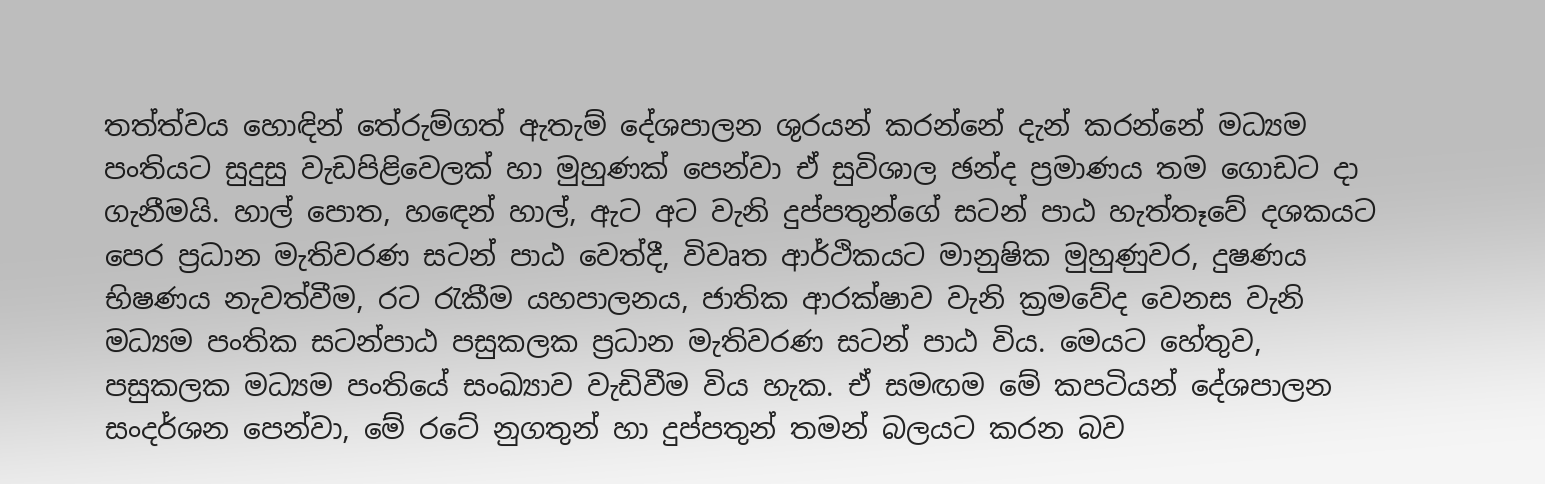තත්ත්වය හොඳින් තේරුම්ගත් ඇතැම් දේශපාලන ශුරයන් කරන්නේ දැන් කරන්නේ මධ්‍යම පංතියට සුදුසු වැඩපිළිවෙලක් හා මුහුණක් පෙන්වා ඒ සුවිශාල ඡන්ද ප්‍රමාණය තම ගොඩට දා ගැනීමයි. හාල් පොත, හඳෙන් හාල්, ඇට අට වැනි දුප්පතුන්ගේ සටන් පාඨ හැත්තෑවේ දශකයට පෙර ප්‍රධාන මැතිවරණ සටන් පාඨ වෙත්දී, විවෘත ආර්ථිකයට මානුෂික මුහුණුවර, දුෂණය භිෂණය නැවත්වීම, රට රැකීම යහපාලනය, ජාතික ආරක්ෂාව වැනි ක්‍රමවේද වෙනස වැනි මධ්‍යම පංතික සටන්පාඨ පසුකලක ප්‍රධාන මැතිවරණ සටන් පාඨ විය. මෙයට හේතුව, පසුකලක මධ්‍යම පංතියේ සංඛ්‍යාව වැඩිවීම විය හැක. ඒ සමඟම මේ කපටියන් දේශපාලන සංදර්ශන පෙන්වා, මේ රටේ නුගතුන් හා දුප්පතුන් තමන් බලයට කරන බව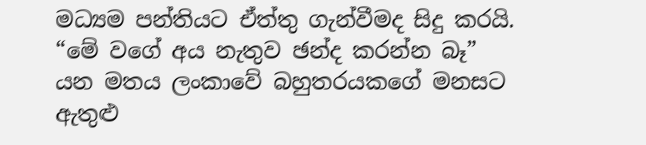මධ්‍යම පන්තියට ඒත්තු ගැන්වීමද සිදු කරයි. “මේ වගේ අය නැතුව ඡන්ද කරන්න බෑ” යන මතය ලංකාවේ බහුතරයකගේ මනසට ඇතුළු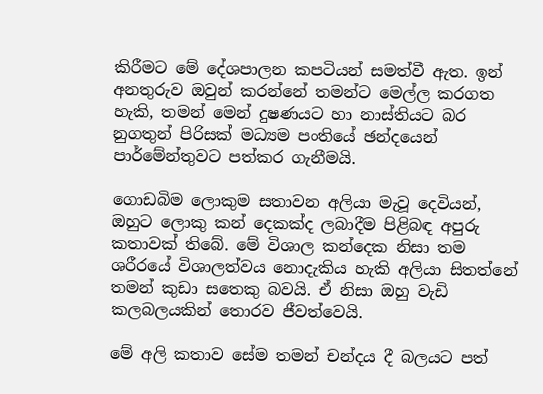කිරීමට මේ දේශපාලන කපටියන් සමත්වී ඇත. ඉන් අනතුරුව ඔවුන් කරන්නේ තමන්ට මෙල්ල කරගත හැකි, තමන් මෙන් දුෂණයට හා නාස්තියට බර නුගතුන් පිරිසක් මධ්‍යම පංතියේ ඡන්දයෙන් පාර්මේන්තුවට පත්කර ගැනීමයි.

ගොඩබිම ලොකුම සතාවන අලියා මැවූ දෙවියන්, ඔහුට ලොකු කන් දෙකක්ද ලබාදීම පිළිබඳ අපුරු කතාවක් තිබේ. මේ විශාල කන්දෙක නිසා තම ශරීරයේ විශාලත්වය නොදැකිය හැකි අලියා සිතත්නේ තමන් කුඩා සතෙකු බවයි. ඒ නිසා ඔහු වැඩි කලබලයකින් තොරව ජීවත්වෙයි.

මේ අලි කතාව සේම තමන් චන්දය දී බලයට පත්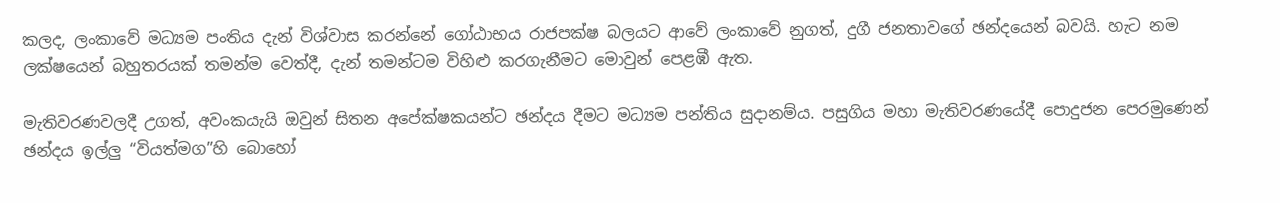කලද, ලංකාවේ මධ්‍යම පංතිය දැන් විශ්වාස කරන්නේ ගෝඨාභය රාජපක්ෂ බලයට ආවේ ලංකාවේ නුගත්, දුගී ජනතාවගේ ඡන්දයෙන් බවයි. හැට නම ලක්ෂයෙන් බහුතරයක් තමන්ම වෙත්දී, දැන් තමන්ටම විහිළු කරගැනීමට මොවුන් පෙළඹී ඇත.

මැතිවරණවලදී උගත්, අවංකයැයි ඔවුන් සිතන අපේක්ෂකයන්ට ඡන්දය දීමට මධ්‍යම පන්තිය සුදානම්ය. පසුගිය මහා මැතිවරණයේදී පොදුජන පෙරමුණෙන් ඡන්දය ඉල්ලු “වියත්මග”හි බොහෝ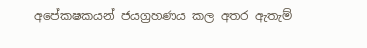අපේකෂකයන් ජයග්‍රහණය කල අතර ඇතැම්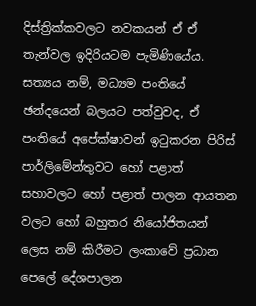දිස්ත්‍රික්කවලට නවකයන් ඒ ඒ තැන්වල ඉදිරියටම පැමිණියේය. සත්‍යය නම්, මධ්‍යම පංතියේ ඡන්දයෙන් බලයට පත්වුවද, ඒ පංතියේ අපේක්ෂාවන් ඉටුකරන පිරිස් පාර්ලිමේන්තුවට හෝ පළාත් සහාවලට හෝ පළාත් පාලන ආයතන වලට හෝ බහුතර නියෝජිතයන් ලෙස නම් කිරීමට ලංකාවේ ප්‍රධාන පෙලේ දේශපාලන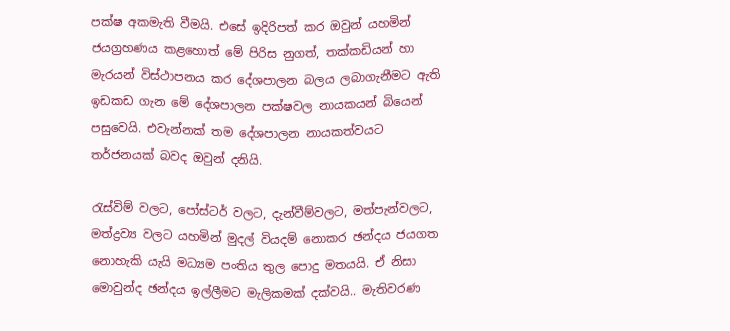පක්ෂ අකමැති වීමයි. එසේ ඉදිරිපත් කර ඔවුන් යහමින් ජයග්‍රහණය කළහොත් මේ පිරිස නුගත්, තක්කඩියන් හා මැරයන් විස්ථාපනය කර දේශපාලන බලය ලබාගැනීමට ඇති ඉඩකඩ ගැන මේ දේශපාලන පක්ෂවල නායකයන් බියෙන් පසුවෙයි. එවැන්නක් තම දේශපාලන නායකත්වයට තර්ජනයක් බවද ඔවුන් දනියි.

රැස්විම් වලට, පෝස්ටර් වලට, දැන්වීම්වලට, මත්පැන්වලට, මත්ද්‍රව්‍ය වලට යහමින් මුදල් වියදම් නොකර ඡන්දය ජයගත නොහැකි යැයි මධ්‍යම පංතිය තුල පොදු මතයයි. ඒ නිසා මොවුන්ද ඡන්දය ඉල්ලීමට මැලිකමක් දක්වයි.. මැතිවරණ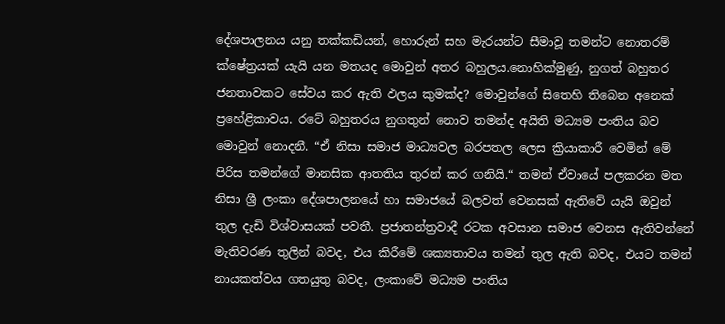දේශපාලනය යනු තක්කඩියන්, හොරුන් සහ මැරයන්ට සීමාවූ තමන්ට නොතරම් ක්ෂේත්‍රයක් යැයි යන මතයද මොවුන් අතර බහුලය.නොහික්මුණු, නුගත් බහුතර ජනතාවකට සේවය කර ඇති ඵලය කුමක්ද? මොවුන්ගේ සිතෙහි තිබෙන අනෙක් ප්‍රහේළිකාවය. රටේ බහුතරය නුගතුන් නොව තමන්ද අයිති මධ්‍යම පංතිය බව මොවුන් නොදනී. “ඒ නිසා සමාජ මාධ්‍යවල බරපතල ලෙස ක්‍රියාකාරී වෙමින් මේ පිරිස තමන්ගේ මානසික ආතතිය තුරන් කර ගනියි.“ තමන් ඒවායේ පලකරන මත නිසා ශ්‍රී ලංකා දේශපාලනයේ හා සමාජයේ බලවත් වෙනසක් ඇතිවේ යැයි ඔවුන් තුල දැඩි විශ්වාසයක් පවතී. ප්‍රජාතන්ත්‍රවාදී රටක අවසාන සමාජ වෙනස ඇතිවන්නේ මැතිවරණ තුලින් බවද, එය කිරීමේ ශක්‍යතාවය තමන් තුල ඇති බවද, එයට තමන් නායකත්වය ගතයුතු බවද, ලංකාවේ මධ්‍යම පංතිය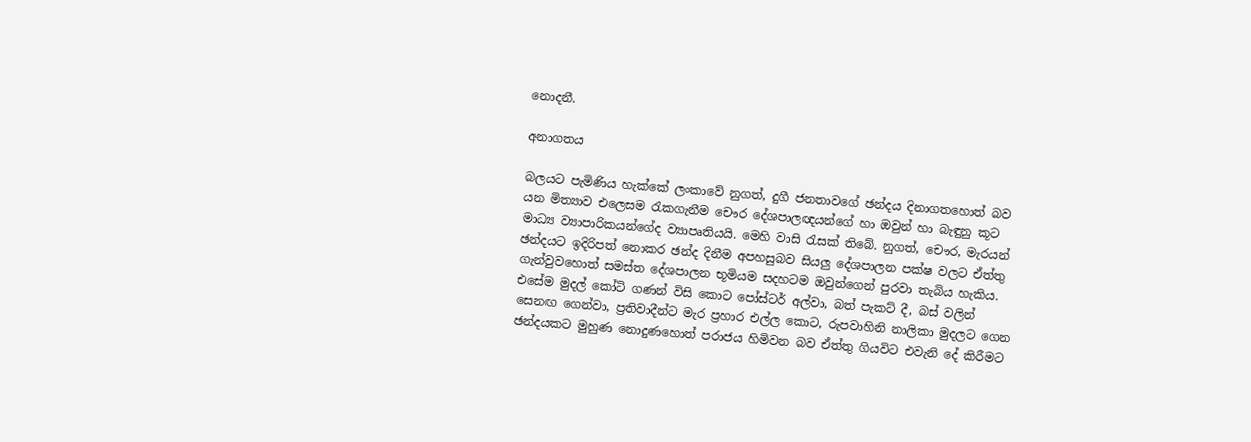නොදනී.

අනාගතය

බලයට පැමිණිය හැක්කේ ලංකාවේ නුගත්, දුගී ජනතාවගේ ඡන්දය දිනාගතහොත් බව යන මිත්‍යාව එලෙසම රැකගැනීම චෞර දේශපාලඥයන්ගේ හා ඔවුන් හා බැඳුනු කූට මාධ්‍ය ව්‍යාපාරිකයන්ගේද ව්‍යාපෘතියයි. මෙහි වාසි රැසක් තිබේ. නුගත්, චෞර, මැරයන් ඡන්දයට ඉදිරිපත් නොකර ඡන්ද දිනීම අපහසුබව සියලු දේශපාලන පක්ෂ වලට ඒත්තු ගැන්වුවහොත් සමස්ත දේශපාලන භූමියම සදහටම ඔවුන්ගෙන් පුරවා තැබිය හැකිය. එසේම මුදල් කෝටි ගණන් විසි කොට පෝස්ටර් අල්වා, බත් පැකට් දී, බස් වලින් සෙනඟ ගෙන්වා, ප්‍රතිවාදීන්ට මැර ප්‍රහාර එල්ල කොට, රුපවාහිනි නාලිකා මුදලට ගෙන ඡන්දයකට මුහුණ නොදුණහොත් පරාජය හිමිවන බව ඒත්තු ගියවිට එවැනි දේ කිරීමට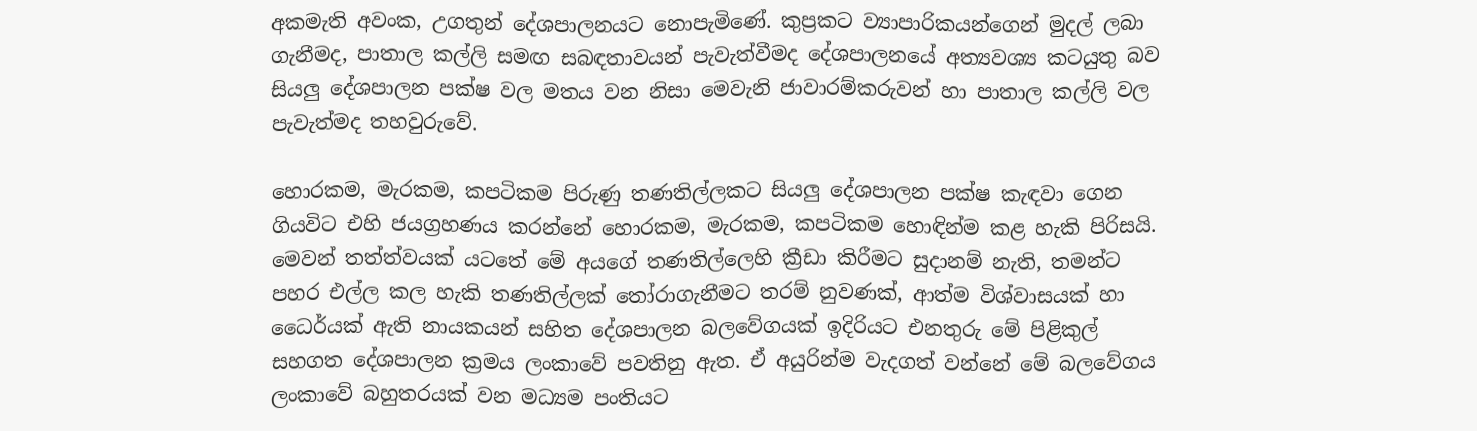අකමැති අවංක, උගතුන් දේශපාලනයට නොපැමිණේ. කුප්‍රකට ව්‍යාපාරිකයන්ගෙන් මුදල් ලබා ගැනීමද, පාතාල කල්ලි සමඟ සබඳතාවයන් පැවැත්වීමද දේශපාලනයේ අත්‍යවශ්‍ය කටයුතු බව සියලු දේශපාලන පක්ෂ වල මතය වන නිසා මෙවැනි ජාවාරම්කරුවන් හා පාතාල කල්ලි වල පැවැත්මද තහවුරුවේ.

හොරකම, මැරකම, කපටිකම පිරුණු තණතිල්ලකට සියලු දේශපාලන පක්ෂ කැඳවා ගෙන ගියවිට එහි ජයග්‍රහණය කරන්නේ හොරකම, මැරකම, කපටිකම හොඳින්ම කළ හැකි පිරිසයි. මෙවන් තත්ත්වයක් යටතේ මේ අයගේ තණතිල්ලෙහි ක්‍රීඩා කිරීමට සුදානම් නැති, තමන්ට පහර එල්ල කල හැකි තණතිල්ලක් තෝරාගැනීමට තරම් නුවණක්, ආත්ම විශ්වාසයක් හා ධෛර්යක් ඇති නායකයන් සහිත දේශපාලන බලවේගයක් ඉදිරියට එනතුරු මේ පිළිකුල් සහගත දේශපාලන ක්‍රමය ලංකාවේ පවතිනු ඇත. ඒ අයුරින්ම වැදගත් වන්නේ මේ බලවේගය ලංකාවේ බහුතරයක් වන මධ්‍යම පංතියට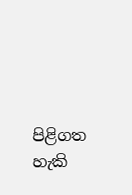පිළිගත හැකි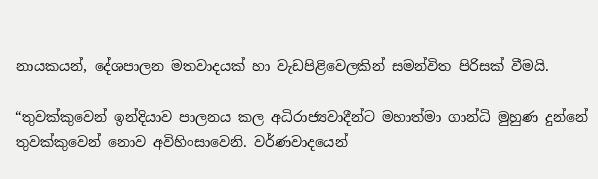නායකයන්, දේශපාලන මතවාදයක් හා වැඩපිළිවෙලකින් සමන්විත පිරිසක් වීමයි.

“තුවක්කුවෙන් ඉන්දියාව පාලනය කල අධිරාජ්‍යවාදීන්ට මහාත්මා ගාන්ධි මුහුණ දුන්නේ තුවක්කුවෙන් නොව අවිහිංසාවෙනි. වර්ණවාදයෙන්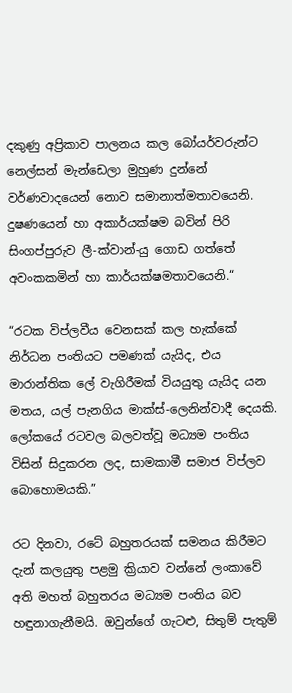දකුණු අප්‍රිකාව පාලනය කල බෝයර්වරුන්ට නෙල්සන් මැන්ඩෙලා මුහුණ දුන්නේ වර්ණවාදයෙන් නොව සමානාත්මතාවයෙනි. දුෂණයෙන් හා අකාර්යක්ෂම බවින් පිරි සිංගප්පුරුව ලී-ක්වාන්-යු ගොඩ ගත්තේ අවංකකමින් හා කාර්යක්ෂමතාවයෙනි.“

“රටක විප්ලවීය වෙනසක් කල හැක්කේ නිර්ධන පංතියට පමණක් යැයිද, එය මාරාන්තික ලේ වැගිරීමක් වියයුතු යැයිද යන මතය, යල් පැනගිය මාක්ස්-ලෙනින්වාදී දෙයකි. ලෝකයේ රටවල බලවත්වූ මධ්‍යම පංතිය විසින් සිදුකරන ලද, සාමකාමී සමාජ විප්ලව බොහොමයකි.”

රට දිනවා, රටේ බහුතරයක් සමනය කිරීමට දැන් කලයුතු පළමු ක්‍රියාව වන්නේ ලංකාවේ අති මහත් බහුතරය මධ්‍යම පංතිය බව හඳුනාගැනීමයි. ඔවුන්ගේ ගැටළු, සිතුම් පැතුම්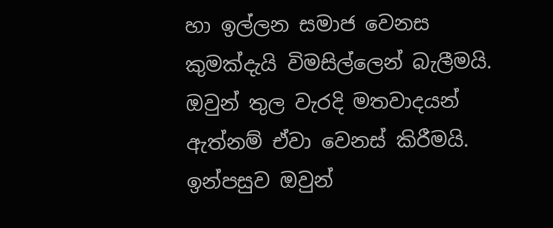හා ඉල්ලන සමාජ වෙනස කුමක්දැයි විමසිල්ලෙන් බැලීමයි. ඔවුන් තුල වැරදි මතවාදයන් ඇත්නම් ඒවා වෙනස් කිරීමයි. ඉන්පසුව ඔවුන්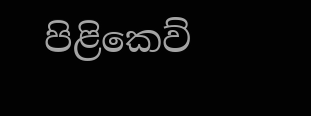පිළිකෙව්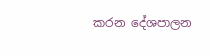කරන දේශපාලන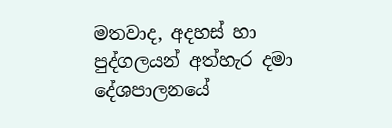මතවාද, අදහස් හා පුද්ගලයන් අත්හැර දමා දේශපාලනයේ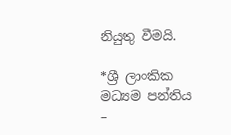නියුතු වීමයි.

*ශ්‍රී ලාංකික මධ්‍යම පන්තිය –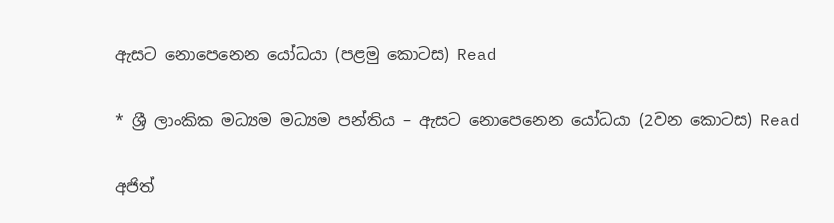ඇසට නොපෙනෙන යෝධයා (පළමු කොටස) Read

* ශ්‍රී ලාංකික මධ්‍යම මධ්‍යම පන්තිය – ඇසට නොපෙනෙන යෝධයා (2වන කොටස) Read

අජිත්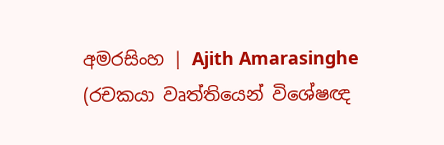අමරසිංහ | Ajith Amarasinghe
(රචකයා වෘත්තියෙන් විශේෂඥ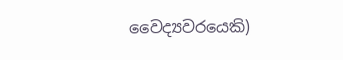වෛද්‍යවරයෙකි)